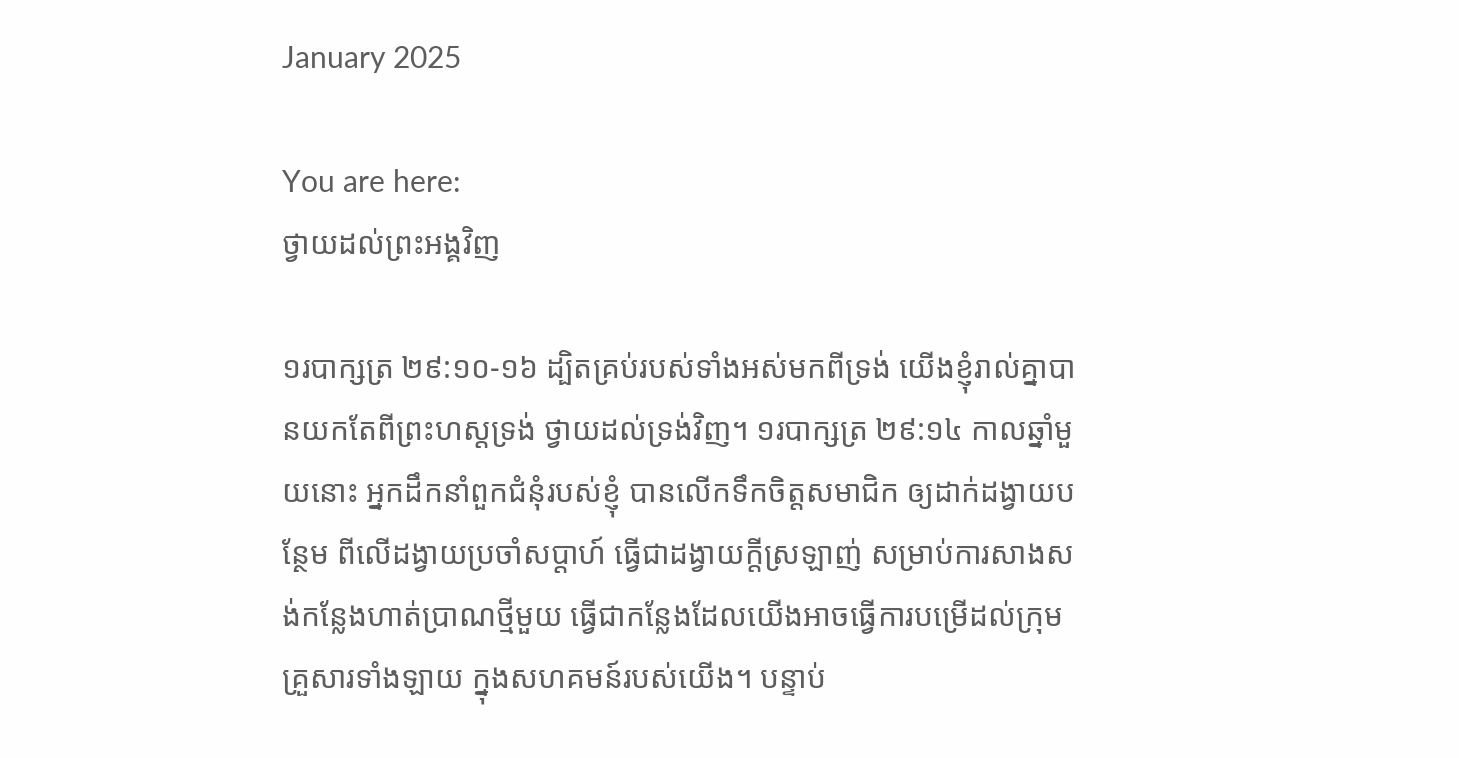January 2025

You are here:
ថ្វាយដល់ព្រះអង្គវិញ

១របាក្សត្រ ២៩:១០-១៦ ដ្បិតគ្រប់របស់ទាំងអស់មកពីទ្រង់ យើងខ្ញុំរាល់គ្នាបានយកតែពីព្រះហស្តទ្រង់ ថ្វាយដល់ទ្រង់វិញ។ ១របាក្សត្រ ២៩:១៤ កាលឆ្នាំមួយនោះ អ្នកដឹកនាំពួកជំនុំរបស់ខ្ញុំ បានលើកទឹកចិត្តសមាជិក ឲ្យដាក់ដង្វាយបន្ថែម ពីលើដង្វាយប្រចាំសប្តាហ៍ ធ្វើជាដង្វាយក្តីស្រឡាញ់ សម្រាប់ការសាងសង់កន្លែងហាត់ប្រាណថ្មីមួយ ធ្វើជាកន្លែងដែលយើងអាចធ្វើការបម្រើដល់ក្រុមគ្រួសារទាំងឡាយ ក្នុងសហគមន៍របស់យើង។ បន្ទាប់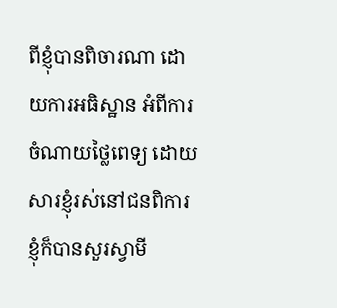ពីខ្ញុំបានពិចារណា ដោយការអធិស្ឋាន អំពីការចំណាយថ្លៃពេទ្យ ដោយសារខ្ញុំរស់នៅជនពិការ ខ្ញុំក៏បានសួរស្វាមី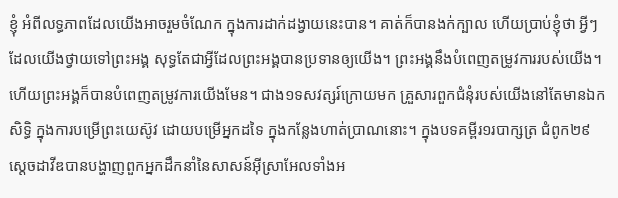ខ្ញុំ អំពីលទ្ធភាពដែលយើងអាចរួមចំណែក ក្នុងការដាក់ដង្វាយនេះបាន។ គាត់ក៏បានងក់ក្បាល ហើយប្រាប់ខ្ញុំថា អ្វីៗដែលយើងថ្វាយទៅព្រះអង្គ សុទ្ធតែជាអ្វីដែលព្រះអង្គបានប្រទានឲ្យយើង។ ព្រះអង្គនឹងបំពេញតម្រូវការរបស់យើង។ ហើយព្រះអង្គក៏បានបំពេញតម្រូវការយើងមែន។ ជាង១ទសវត្សរ៍ក្រោយមក គ្រួសារពួកជំនុំរបស់យើងនៅតែមានឯកសិទ្ធិ ក្នុងការបម្រើព្រះយេស៊ូវ ដោយបម្រើអ្នកដទៃ ក្នុងកន្លែងហាត់ប្រាណនោះ។ ក្នុងបទគម្ពីរ១របាក្សត្រ ជំពូក២៩ ស្តេចដាវីឌបានបង្ហាញពួកអ្នកដឹកនាំនៃសាសន៍អ៊ីស្រាអែលទាំងអ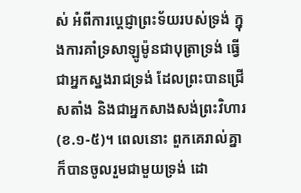ស់ អំពីការប្តេជ្ញាព្រះទ័យរបស់ទ្រង់ ក្នុងការគាំទ្រសាឡូម៉ូនជាបុត្រាទ្រង់ ធ្វើជាអ្នកស្នងរាជទ្រង់ ដែលព្រះបានជ្រើសតាំង និងជាអ្នកសាងសង់ព្រះវិហារ(ខ.១-៥)។ ពេលនោះ ពួកគេរាល់គ្នាក៏បានចូលរួមជាមួយទ្រង់ ដោ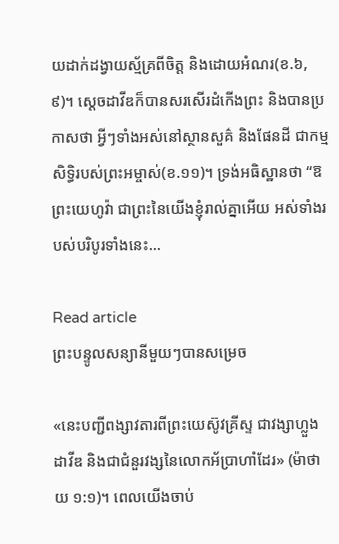យដាក់ដង្វាយស្ម័គ្រពីចិត្ត និងដោយអំណរ(ខ.៦,៩)។ ស្តេចដាវីឌក៏បានសរសើរដំកើងព្រះ និងបានប្រកាសថា អ្វីៗទាំងអស់នៅស្ថានសួគ៌ និងផែនដី ជាកម្មសិទ្ធិរបស់ព្រះអម្ចាស់(ខ.១១)។ ទ្រង់អធិស្ឋានថា “ឱព្រះយេហូវ៉ា ជាព្រះនៃយើងខ្ញុំរាល់គ្នាអើយ អស់ទាំងរបស់បរិបូរទាំងនេះ…

Read article
ព្រះបន្ទូលសន្យានីមួយៗបានសម្រេច

«នេះបញ្ជីពង្សាវតារពីព្រះយេស៊ូវគ្រីស្ទ ជាវង្សាហ្លួងដាវីឌ និងជាជំនួរវង្សនៃលោកអ័ប្រាហាំដែរ» (ម៉ាថាយ ១:១)។ ពេលយើងចាប់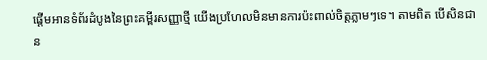ផ្ដើមអានទំព័រដំបូងនៃព្រះគម្ពីរសញ្ញាថ្មី យើងប្រហែលមិនមានការប៉ះពាល់ចិត្តភ្លាមៗទេ។ តាមពិត បើសិនជាន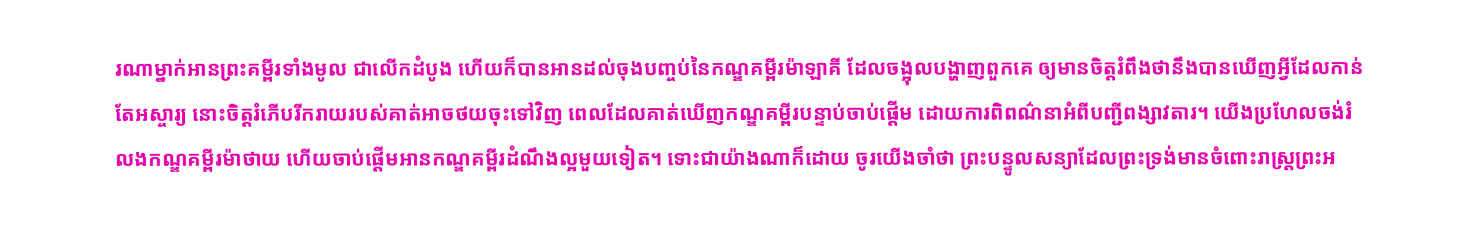រណាម្នាក់អានព្រះគម្ពីរទាំងមូល ជាលើកដំបូង ហើយក៏បានអានដល់ចុងបញ្ចប់នៃកណ្ឌគម្ពីរម៉ាឡាគី ដែលចង្អុលបង្ហាញពួកគេ ឲ្យមានចិត្តរំពឹងថានឹងបានឃើញអ្វីដែលកាន់តែអស្ចារ្យ នោះចិត្តរំភើបរីករាយរបស់គាត់អាចថយចុះទៅវិញ ពេលដែលគាត់ឃើញកណ្ឌគម្ពីរបន្ទាប់ចាប់ផ្ដើម ដោយការពិពណ៌នាអំពីបញ្ជីពង្សាវតារ។ យើងប្រហែលចង់រំលងកណ្ឌគម្ពីរម៉ាថាយ ហើយចាប់ផ្ដើមអានកណ្ឌគម្ពីរដំណឹងល្អមួយទៀត។ ទោះជាយ៉ាងណាក៏ដោយ ចូរយើងចាំថា ព្រះបន្ទូលសន្យាដែលព្រះទ្រង់មានចំពោះរាស្ត្រព្រះអ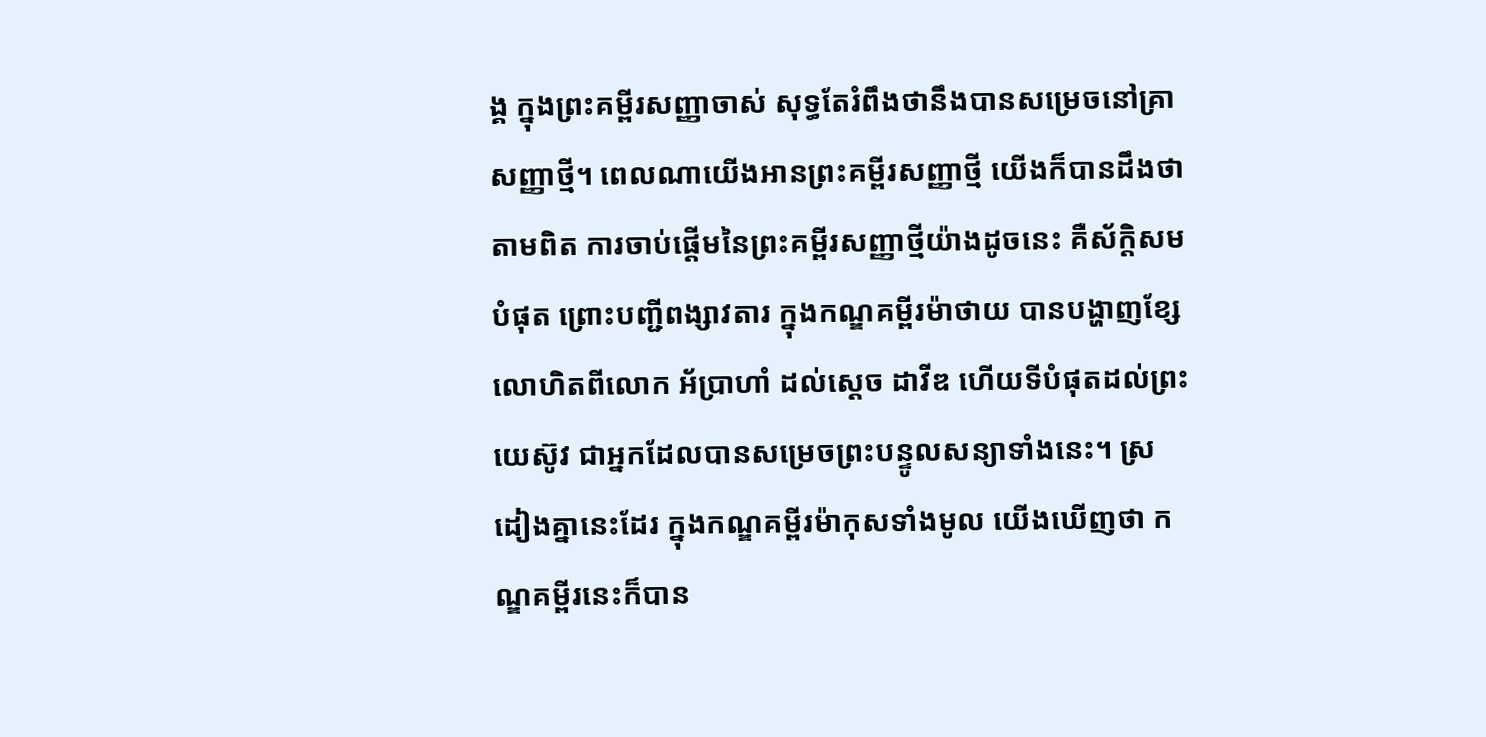ង្គ ក្នុងព្រះគម្ពីរសញ្ញាចាស់ សុទ្ធតែរំពឹងថានឹងបានសម្រេចនៅគ្រាសញ្ញាថ្មី។ ពេលណាយើងអានព្រះគម្ពីរសញ្ញាថ្មី យើងក៏បានដឹងថា តាមពិត ការចាប់ផ្ដើមនៃព្រះគម្ពីរសញ្ញាថ្មីយ៉ាងដូចនេះ គឺស័ក្តិសមបំផុត ព្រោះបញ្ជីពង្សាវតារ ក្នុងកណ្ឌគម្ពីរម៉ាថាយ បានបង្ហាញខ្សែលោហិតពីលោក អ័ប្រាហាំ ដល់ស្ដេច ដាវីឌ ហើយទីបំផុតដល់ព្រះយេស៊ូវ ជាអ្នកដែលបានសម្រេចព្រះបន្ទូលសន្យាទាំងនេះ។ ស្រដៀងគ្នានេះដែរ ក្នុងកណ្ឌគម្ពីរម៉ាកុសទាំងមូល យើងឃើញថា កណ្ឌគម្ពីរនេះក៏បាន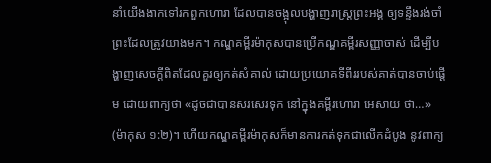នាំយើងងាកទៅរកពួកហោរា ដែលបានចង្អុលបង្ហាញរាស្ត្រព្រះអង្គ ឲ្យទន្ទឹងរង់ចាំព្រះដែលត្រូវយាងមក។ កណ្ឌគម្ពីរម៉ាកុសបានប្រើកណ្ឌគម្ពីរសញ្ញាចាស់ ដើម្បីបង្ហាញសេចក្តីពិតដែលគួរឲ្យកត់សំគាល់ ដោយប្រយោគទីពីររបស់គាត់បានចាប់ផ្ដើម ដោយពាក្យថា «ដូចជាបានសរសេរទុក នៅក្នុងគម្ពីរហោរា អេសាយ ថា…» (ម៉ាកុស ១:២)។ ហើយកណ្ឌគម្ពីរម៉ាកុសក៏មានការកត់ទុកជាលើកដំបូង នូវពាក្យ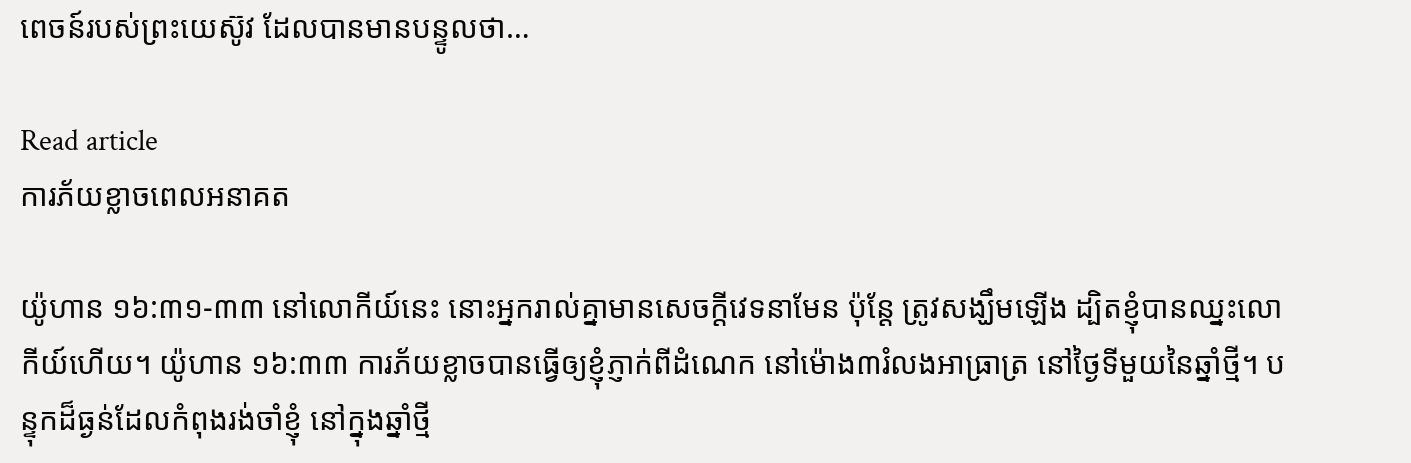ពេចន៍របស់ព្រះយេស៊ូវ ដែលបានមានបន្ទូលថា…

Read article
ការភ័យខ្លាចពេលអនាគត

យ៉ូហាន ១៦:៣១-៣៣ នៅលោកីយ៍នេះ នោះអ្នករាល់គ្នាមានសេចក្តីវេទនាមែន ប៉ុន្តែ ត្រូវសង្ឃឹមឡើង ដ្បិតខ្ញុំបានឈ្នះលោកីយ៍ហើយ។ យ៉ូហាន ១៦:៣៣ ការភ័យខ្លាចបានធ្វើឲ្យខ្ញុំភ្ញាក់ពីដំណេក នៅម៉ោង៣រំលងអាធ្រាត្រ នៅថ្ងៃទីមួយនៃឆ្នាំថ្មី។ បន្ទុកដ៏ធ្ងន់ដែលកំពុងរង់ចាំខ្ញុំ នៅក្នុងឆ្នាំថ្មី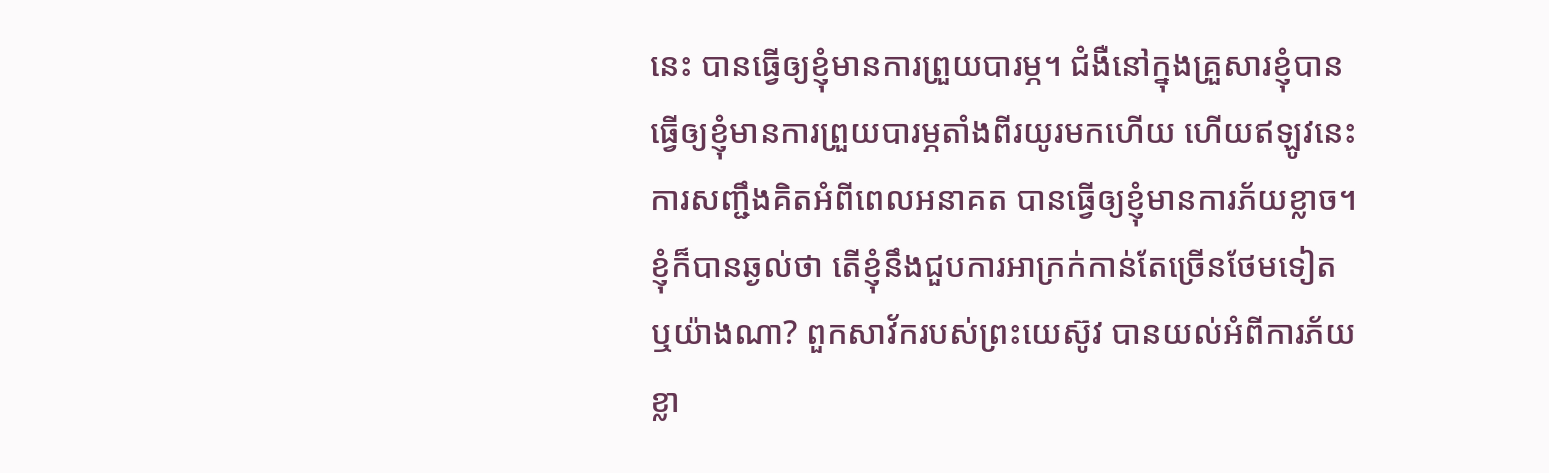នេះ បានធ្វើឲ្យខ្ញុំមានការព្រួយបារម្ភ។ ជំងឺនៅក្នុងគ្រួសារខ្ញុំបានធ្វើឲ្យខ្ញុំមានការព្រួយបារម្ភតាំងពីរយូរមកហើយ ហើយឥឡូវនេះ ការសញ្ជឹងគិតអំពីពេលអនាគត បានធ្វើឲ្យខ្ញុំមានការភ័យខ្លាច។ ខ្ញុំក៏បានឆ្ងល់ថា តើខ្ញុំនឹងជួបការអាក្រក់កាន់តែច្រើនថែមទៀត ឬយ៉ាងណា? ពួកសាវ័ករបស់ព្រះយេស៊ូវ បានយល់អំពីការភ័យខ្លា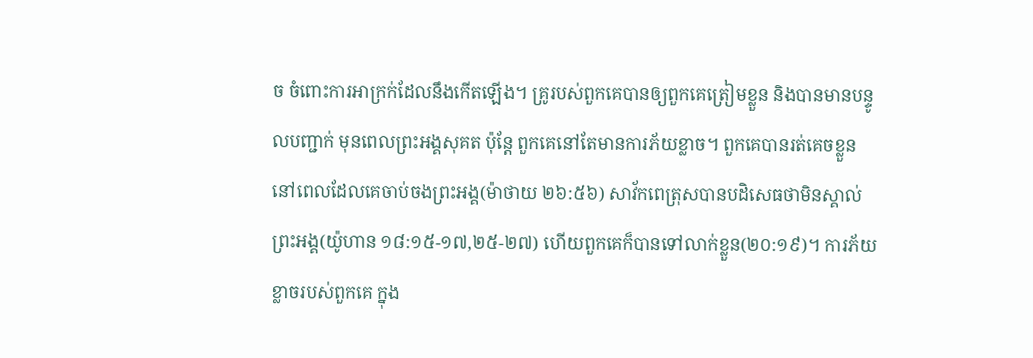ច ចំពោះការអាក្រក់ដែលនឹងកើតឡើង។ គ្រូរបស់ពួកគេបានឲ្យពួកគេត្រៀមខ្លួន និងបានមានបន្ទូលបញ្ជាក់ មុនពេលព្រះអង្គសុគត ប៉ុន្តែ ពួកគេនៅតែមានការភ័យខ្លាច។ ពួកគេបានរត់គេចខ្លួន នៅពេលដែលគេចាប់ចងព្រះអង្គ(ម៉ាថាយ ២៦:៥៦) សាវ័កពេត្រុសបានបដិសេធថាមិនស្គាល់ព្រះអង្គ(យ៉ូហាន ១៨:១៥-១៧,២៥-២៧) ហើយពួកគេក៏បានទៅលាក់ខ្លួន(២០:១៩)។ ការភ័យខ្លាចរបស់ពួកគេ ក្នុង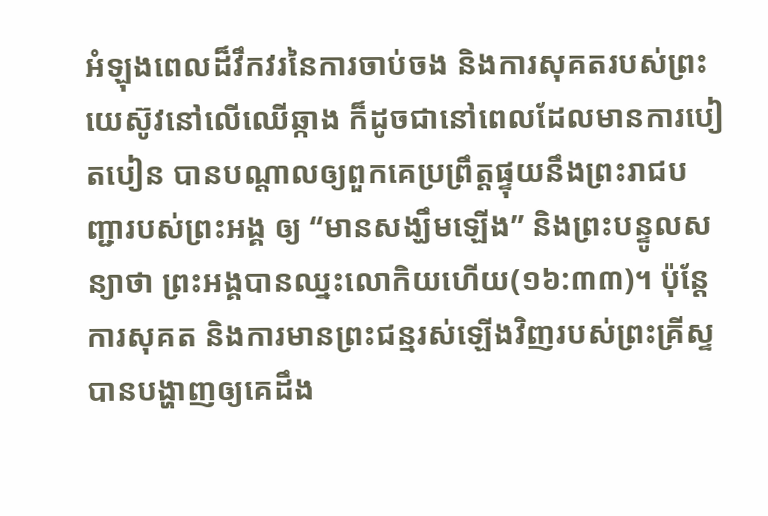អំឡុងពេលដ៏វឹកវរនៃការចាប់ចង និងការសុគតរបស់ព្រះយេស៊ូវនៅលើឈើឆ្កាង ក៏ដូចជានៅពេលដែលមានការបៀតបៀន បានបណ្តាលឲ្យពួកគេប្រព្រឹត្តផ្ទុយនឹងព្រះរាជបញ្ជារបស់ព្រះអង្គ ឲ្យ “មានសង្ឃឹមឡើង” និងព្រះបន្ទូលសន្យាថា ព្រះអង្គបានឈ្នះលោកិយហើយ(១៦:៣៣)។ ប៉ុន្តែ ការសុគត និងការមានព្រះជន្មរស់ឡើងវិញរបស់ព្រះគ្រីស្ទ បានបង្ហាញឲ្យគេដឹង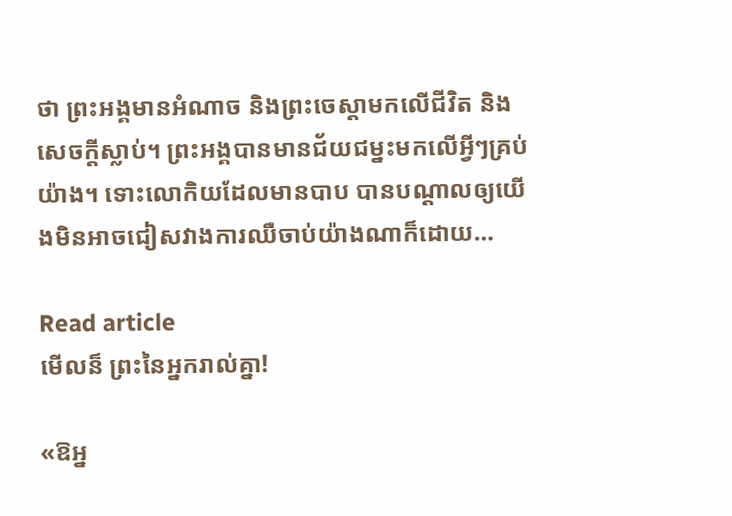ថា ព្រះអង្គមានអំណាច និងព្រះចេស្តាមកលើជីវិត និងសេចក្តីស្លាប់។ ព្រះអង្គបានមានជ័យជម្នះមកលើអ្វីៗគ្រប់យ៉ាង។ ទោះលោកិយដែលមានបាប បានបណ្តាលឲ្យយើងមិនអាចជៀសវាងការឈឺចាប់យ៉ាងណាក៏ដោយ…

Read article
មើលន៏ ព្រះនៃអ្នករាល់គ្នា!

«ឱអ្ន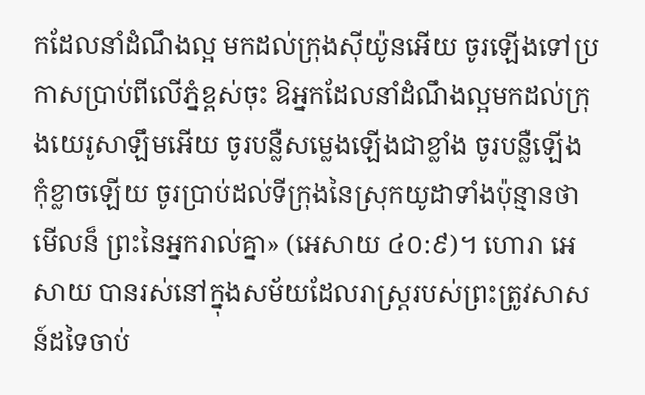កដែលនាំដំណឹងល្អ មកដល់ក្រុងស៊ីយ៉ូនអើយ ចូរឡើងទៅប្រកាសប្រាប់ពីលើភ្នំខ្ពស់ចុះ ឱអ្នកដែលនាំដំណឹងល្អមកដល់ក្រុងយេរូសាឡឹមអើយ ចូរបន្លឺសម្លេងឡើងជាខ្លាំង ចូរបន្លឺឡើង កុំខ្លាចឡើយ ចូរប្រាប់ដល់ទីក្រុងនៃស្រុកយូដាទាំងប៉ុន្មានថា មើលន៏ ព្រះនៃអ្នករាល់គ្នា» (អេសាយ ៤០:៩)។ ហោរា អេសាយ បានរស់នៅក្នុងសម័យដែលរាស្ត្ររបស់ព្រះត្រូវសាសន៍ដទៃចាប់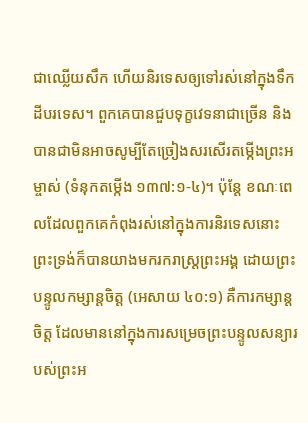ជាឈ្លើយសឹក ហើយនិរទេសឲ្យទៅរស់នៅក្នុងទឹកដីបរទេស។ ពួកគេបានជួបទុក្ខវេទនាជាច្រើន និងបានជាមិនអាចសូម្បីតែច្រៀងសរសើរតម្កើងព្រះអម្ចាស់ (ទំនុកតម្កើង ១៣៧:១-៤)។ ប៉ុន្តែ ខណៈពេលដែលពួកគេកំពុងរស់នៅក្នុងការនិរទេសនោះ ព្រះទ្រង់ក៏បានយាងមករករាស្ត្រព្រះអង្គ ដោយព្រះបន្ទូលកម្សាន្តចិត្ត (អេសាយ ៤០:១) គឺការកម្សាន្តចិត្ត ដែលមាននៅក្នុងការសម្រេចព្រះបន្ទូលសន្យារបស់ព្រះអ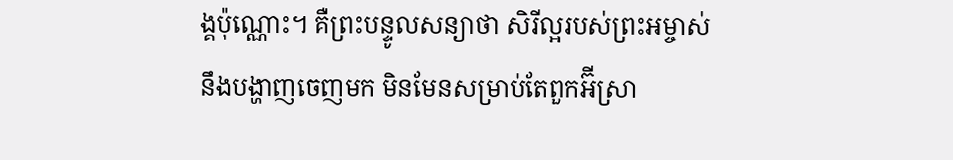ង្គប៉ុណ្ណោះ។ គឺព្រះបន្ទូលសន្យាថា សិរីល្អរបស់ព្រះអម្ចាស់នឹងបង្ហាញចេញមក មិនមែនសម្រាប់តែពួកអ៊‌ីស្រា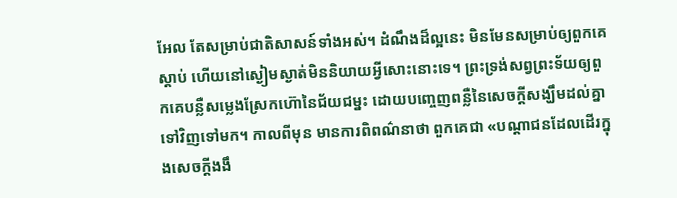អែល តែសម្រាប់ជាតិសាសន៍ទាំងអស់។ ដំណឹងដ៏ល្អនេះ មិនមែនសម្រាប់ឲ្យពួកគេស្តាប់ ហើយនៅស្ងៀមស្ងាត់មិននិយាយអ្វីសោះនោះទេ។ ព្រះទ្រង់សព្វព្រះទ័យឲ្យពួកគេបន្លឺសម្លេងស្រែកហ៊ោនៃជ័យជម្នះ ដោយបញ្ចេញពន្លឺនៃសេចក្តីសង្ឃឹមដល់គ្នាទៅវិញទៅមក។ កាលពីមុន មានការពិពណ៌នាថា ពួកគេជា «បណ្តាជនដែលដើរក្នុងសេចក្តីងងឹ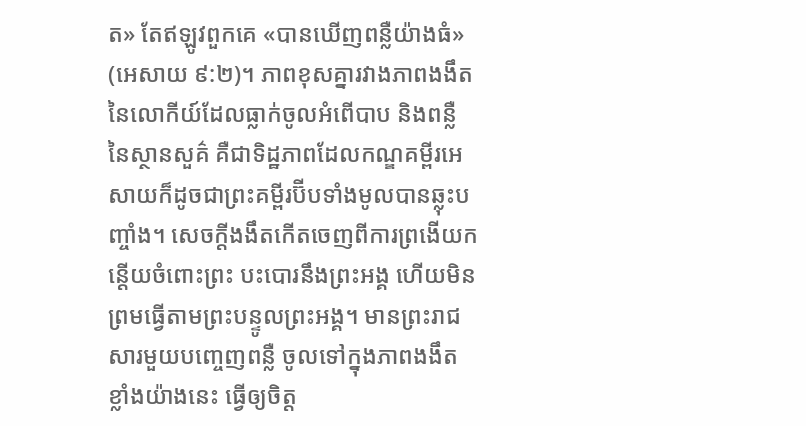ត» តែឥឡូវពួកគេ «បានឃើញពន្លឺយ៉ាងធំ» (អេសាយ ៩:២)។ ភាពខុសគ្នារវាងភាពងងឹត នៃលោកីយ៍ដែលធ្លាក់ចូលអំពើបាប និងពន្លឺនៃស្ថានសួគ៌ គឺជាទិដ្ឋភាពដែលកណ្ឌគម្ពីរអេសាយក៏ដូចជាព្រះគម្ពីរប៊ីបទាំងមូលបានឆ្លុះបញ្ចាំង។ សេចក្តីងងឹតកើតចេញពីការព្រងើយកន្តើយចំពោះព្រះ បះបោរនឹងព្រះអង្គ ហើយមិនព្រមធ្វើតាមព្រះបន្ទូលព្រះអង្គ។ មានព្រះរាជសារមួយបញ្ចេញពន្លឺ ចូលទៅក្នុងភាពងងឹតខ្លាំងយ៉ាងនេះ ធ្វើឲ្យចិត្ត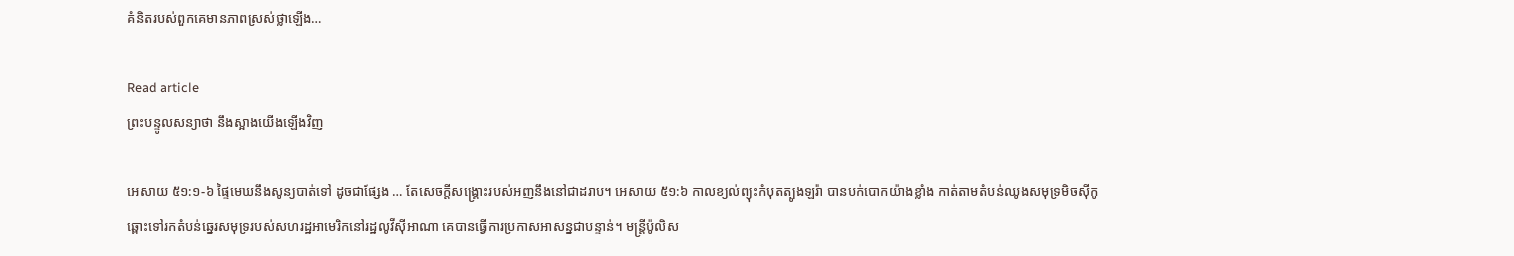គំនិតរបស់ពួកគេមានភាពស្រស់ថ្លាឡើង…

Read article
ព្រះបន្ទូលសន្យាថា នឹងស្អាងយើងឡើងវិញ

អេសាយ ៥១:១-៦ ផ្ទៃមេឃនឹងសូន្យបាត់ទៅ ដូចជាផ្សែង … តែសេចក្តីសង្គ្រោះរបស់អញនឹងនៅជាដរាប។ អេសាយ ៥១:៦ កាលខ្យល់ព្យុះកំបុតត្បូងឡរ៉ា បានបក់បោកយ៉ាងខ្លាំង កាត់តាមតំបន់ឈូងសមុទ្រមិចស៊ីកូ ឆ្ពោះទៅរកតំបន់ឆ្នេរសមុទ្ររបស់សហរដ្ឋអាមេរិកនៅរដ្ឋលូវីស៊ីអាណា គេបានធ្វើការប្រកាសអាសន្នជាបន្ទាន់។ មន្ត្រីប៉ូលិស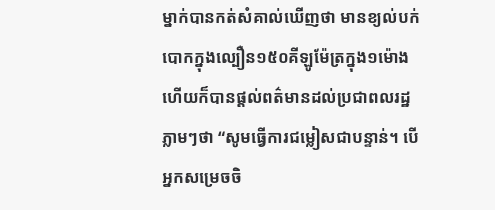ម្នាក់បានកត់សំគាល់ឃើញថា មានខ្យល់បក់បោកក្នុងល្បឿន១៥០គីឡូម៉ែត្រក្នុង១ម៉ោង ហើយក៏បានផ្តល់ពត៌មានដល់ប្រជាពលរដ្ឋភ្លាមៗថា “សូមធ្វើការជម្លៀសជាបន្ទាន់។ បើអ្នកសម្រេចចិ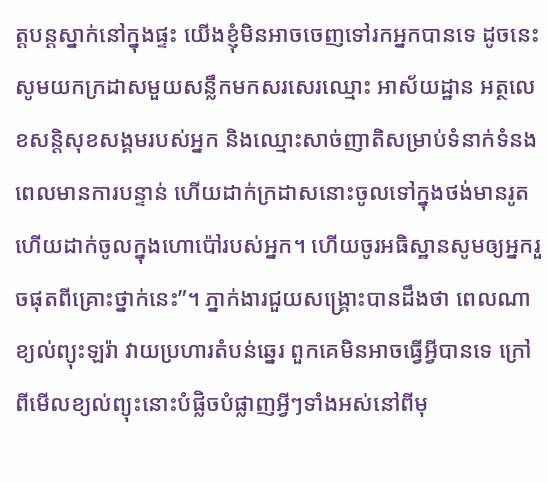ត្តបន្តស្នាក់នៅក្នុងផ្ទះ យើងខ្ញុំមិនអាចចេញទៅរកអ្នកបានទេ ដូចនេះ សូមយកក្រដាសមួយសន្លឹកមកសរសេរឈ្មោះ អាស័យដ្ឋាន អត្ថលេខសន្តិសុខសង្គមរបស់អ្នក និងឈ្មោះសាច់ញាតិសម្រាប់ទំនាក់ទំនង ពេលមានការបន្ទាន់ ហើយដាក់ក្រដាសនោះចូលទៅក្នុងថង់មានរូត ហើយដាក់ចូលក្នុងហោប៉ៅរបស់អ្នក។ ហើយចូរអធិស្ឋានសូមឲ្យអ្នករួចផុតពីគ្រោះថ្នាក់នេះ”។ ភ្នាក់ងារជួយសង្គ្រោះបានដឹងថា ពេលណាខ្យល់ព្យុះឡរ៉ា វាយប្រហារតំបន់ឆ្នេរ ពួកគេមិនអាចធ្វើអ្វីបានទេ ក្រៅពីមើលខ្យល់ព្យុះនោះបំផ្លិចបំផ្លាញអ្វីៗទាំងអស់នៅពីមុ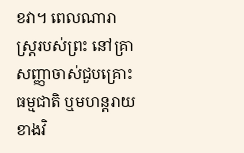ខវា។ ពេលណារាស្រ្តរបស់ព្រះ នៅគ្រាសញ្ញាចាស់ជួបគ្រោះធម្មជាតិ ឬមហន្តរាយខាងវិ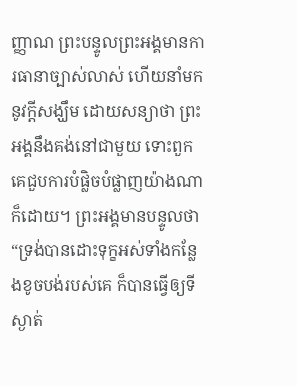ញ្ញាណ ព្រះបន្ទូលព្រះអង្គមានការធានាច្បាស់លាស់ ហើយនាំមកនូវក្តីសង្ឃឹម ដោយសន្យាថា ព្រះអង្គនឹងគង់នៅជាមួយ ទោះពួកគេជួបការបំផ្លិចបំផ្លាញយ៉ាងណាក៏ដោយ។ ព្រះអង្គមានបន្ទូលថា “ទ្រង់បានដោះទុក្ខអស់ទាំងកន្លែងខូចបង់របស់គេ ក៏បានធ្វើឲ្យទីស្ងាត់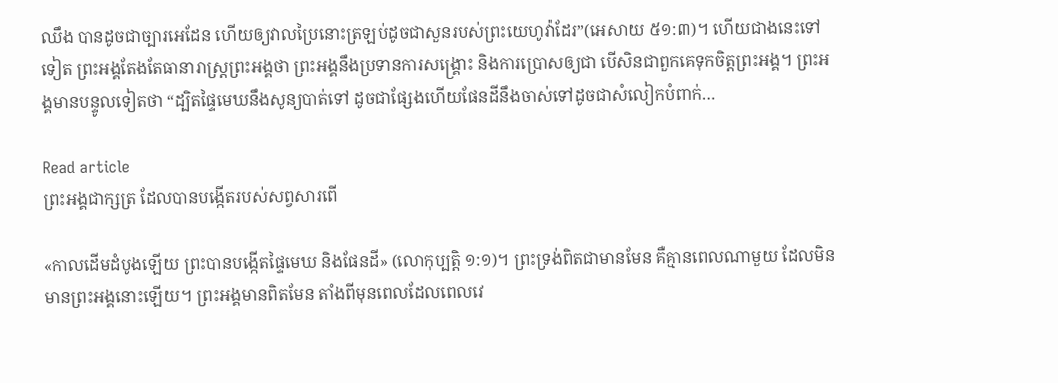ឈឹង បានដូចជាច្បារអេដែន ហើយឲ្យវាលប្រៃនោះត្រឡប់ដូចជាសួនរបស់ព្រះយេហូវ៉ាដែរ”(អេសាយ ៥១:៣)។ ហើយជាងនេះទៅទៀត ព្រះអង្គតែងតែធានារាស្រ្តព្រះអង្គថា ព្រះអង្គនឹងប្រទានការសង្គ្រោះ និងការប្រោសឲ្យជា បើសិនជាពួកគេទុកចិត្តព្រះអង្គ។ ព្រះអង្គមានបន្ទូលទៀតថា “ដ្បិតផ្ទៃមេឃនឹងសូន្យបាត់ទៅ ដូចជាផ្សែងហើយផែនដីនឹងចាស់ទៅដូចជាសំលៀកបំពាក់…

Read article
ព្រះអង្គជាក្សត្រ ដែលបានបង្កើតរបស់សព្វសារពើ

«កាលដើមដំបូងឡើយ ព្រះបានបង្កើតផ្ទៃមេឃ និងផែនដី» (លោកុប្បត្ដិ ១:១)។ ព្រះទ្រង់ពិតជាមានមែន គឺគ្មានពេលណាមួយ ដែលមិនមានព្រះអង្គនោះឡើយ។ ព្រះអង្គមានពិតមែន តាំងពីមុនពេលដែលពេលវេ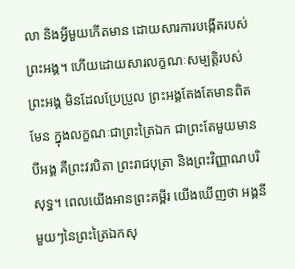លា និងអ្វីមួយកើតមាន ដោយសារការបង្កើតរបស់ព្រះអង្គ។ ហើយដោយសារលក្ខណៈសម្បត្តិរបស់ព្រះអង្គ មិនដែលប្រែប្រួល ព្រះអង្គតែងតែមានពិតមែន ក្នុងលក្ខណៈជាព្រះត្រៃឯក ជាព្រះតែមួយមានបីអង្គ គឺព្រះវរបិតា ព្រះរាជបុត្រា និងព្រះវិញ្ញាណបរិសុទ្ធ។ ពេលយើងអានព្រះគម្ពីរ យើងឃើញថា អង្គនីមួយៗនៃព្រះត្រៃឯកសុ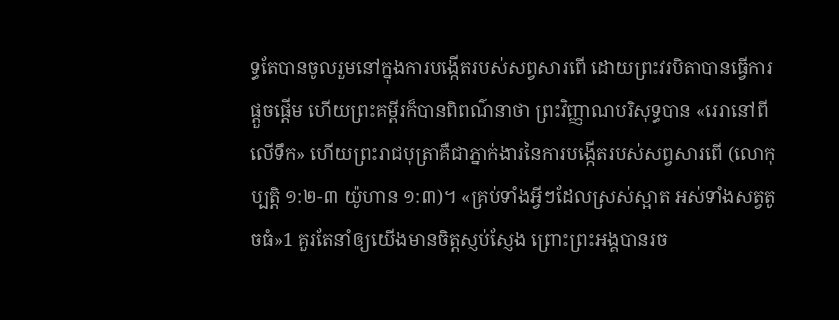ទ្ធតែបានចូលរួមនៅក្នុងការបង្កើតរបស់សព្វសារពើ ដោយព្រះវរបិតាបានធ្វើការផ្ដួចផ្ដើម ហើយព្រះគម្ពីរក៏បានពិពណ៌នាថា ព្រះវិញ្ញាណបរិសុទ្ធបាន «រេរានៅពីលើទឹក» ហើយព្រះរាជបុត្រាគឺជាភ្នាក់ងារនៃការបង្កើតរបស់សព្វសារពើ (លោកុប្បត្ដិ ១:២-៣ យ៉ូហាន ១:៣)។ «គ្រប់ទាំងអ្វីៗដែលស្រស់ស្អាត អស់ទាំងសត្វតូចធំ»1 គួរតែនាំឲ្យយើងមានចិត្តស្ញប់ស្ញែង ព្រោះព្រះអង្គបានរច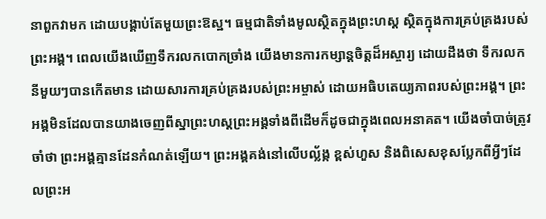នាពួកវាមក ដោយបង្គាប់តែមួយព្រះឱស្ឋ។ ធម្មជាតិទាំងមូលស្ថិតក្នុងព្រះហស្ត ស្ថិតក្នុងការគ្រប់គ្រងរបស់ព្រះអង្គ។ ពេលយើងឃើញទឹករលកបោកច្រាំង យើងមានការកម្សាន្តចិត្ដដ៏អស្ចារ្យ ដោយដឹងថា ទឹករលកនីមួយៗបានកើតមាន ដោយសារការគ្រប់គ្រងរបស់ព្រះអម្ចាស់ ដោយអធិបតេយ្យភាពរបស់ព្រះអង្គ។ ព្រះអង្គមិនដែលបានយាងចេញពីស្នាព្រះហស្តព្រះអង្គទាំងពីដើមក៏ដូចជាក្នុងពេលអនាគត។ យើងចាំបាច់ត្រូវចាំថា ព្រះអង្គគ្មានដែនកំណត់ឡើយ។ ព្រះអង្គគង់នៅលើបល្ល័ង្ក ខ្ពស់ហួស និងពិសេសខុសប្លែកពីអ្វីៗដែលព្រះអ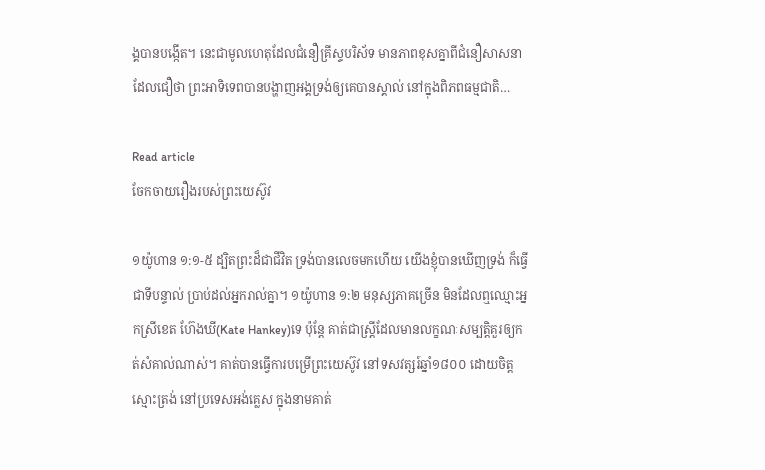ង្គបានបង្កើត។ នេះជាមូលហេតុដែលជំនឿគ្រីស្ទបរិស័ទ មានភាពខុសគ្នាពីជំនឿសាសនាដែលជឿថា ព្រះអាទិទេពបានបង្ហាញអង្គទ្រង់ឲ្យគេបានស្គាល់ នៅក្នុងពិភពធម្មជាតិ…

Read article
ចែកចាយរឿងរបស់ព្រះយេស៊ូវ

១យ៉ូហាន ១:១-៥ ដ្បិតព្រះដ៏ជាជីវិត ទ្រង់បានលេចមកហើយ យើងខ្ញុំបានឃើញទ្រង់ ក៏ធ្វើជាទីបន្ទាល់ ប្រាប់ដល់អ្នករាល់គ្នា។ ១យ៉ូហាន ១:២ មនុស្សភាគច្រើន មិនដែលឮឈ្មោះអ្នកស្រីខេត ហ៊ែងឃី(Kate Hankey)ទេ ប៉ុន្តែ គាត់ជាស្រ្តីដែលមានលក្ខណៈសម្បត្តិគួរឲ្យកត់សំគាល់ណាស់។ គាត់បានធ្វើការបម្រើព្រះយេស៊ូវ នៅទសវត្សរ៍ឆ្នាំ១៨០០ ដោយចិត្តស្មោះត្រង់ នៅប្រទេសអង់គ្លេស ក្នុងនាមគាត់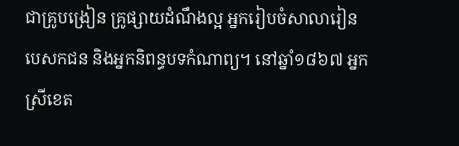ជាគ្រូបង្រៀន គ្រូផ្សាយដំណឹងល្អ អ្នករៀបចំសាលារៀន បេសកជន និងអ្នកនិពន្ធបទកំណាព្យ។ នៅឆ្នាំ១៨៦៧ អ្នកស្រីខេត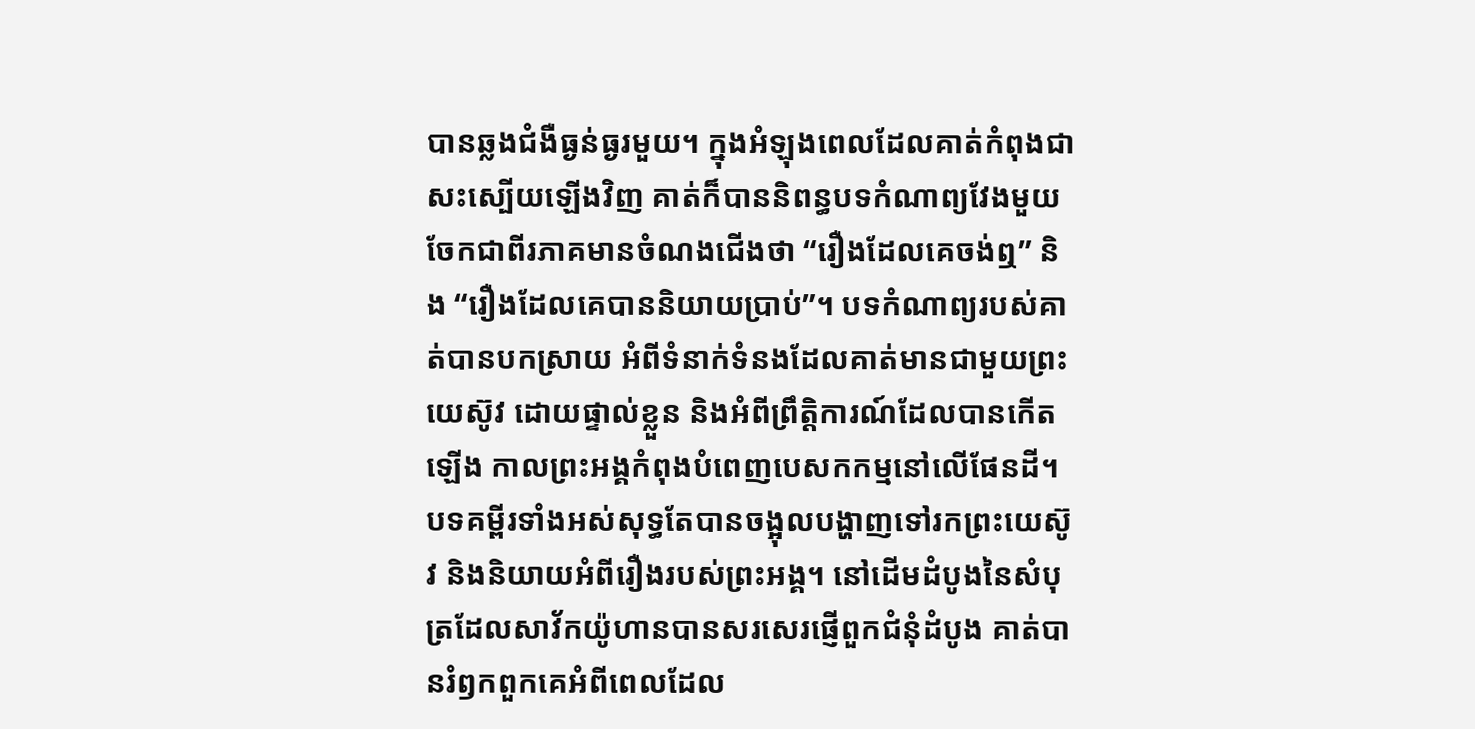បានឆ្លងជំងឺធ្ងន់ធ្ងរមួយ។ ក្នុងអំឡុងពេលដែលគាត់កំពុងជាសះស្បើយឡើងវិញ គាត់ក៏បាននិពន្ធបទកំណាព្យវែងមួយ ចែកជាពីរភាគមានចំណងជើងថា “រឿងដែលគេចង់ឮ” និង “រឿងដែលគេបាននិយាយប្រាប់”។ បទកំណាព្យរបស់គាត់បានបកស្រាយ អំពីទំនាក់ទំនងដែលគាត់មានជាមួយព្រះយេស៊ូវ ដោយផ្ទាល់ខ្លួន និងអំពីព្រឹត្តិការណ៍ដែលបានកើតឡើង កាលព្រះអង្គកំពុងបំពេញបេសកកម្មនៅលើផែនដី។ បទគម្ពីរទាំងអស់សុទ្ធតែបានចង្អុលបង្ហាញទៅរកព្រះយេស៊ូវ និងនិយាយអំពីរឿងរបស់ព្រះអង្គ។ នៅដើមដំបូងនៃសំបុត្រដែលសាវ័កយ៉ូហានបានសរសេរផ្ញើពួកជំនុំដំបូង គាត់បានរំឭកពួកគេអំពីពេលដែល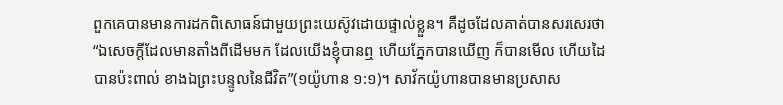ពួកគេបានមានការដកពិសោធន៍ជាមួយព្រះយេស៊ូវដោយផ្ទាល់ខ្លួន។ គឺដូចដែលគាត់បានសរសេរថា “ឯសេចក្តីដែលមានតាំងពីដើមមក ដែលយើងខ្ញុំបានឮ ហើយភ្នែកបានឃើញ ក៏បានមើល ហើយដៃបានប៉ះពាល់ ខាងឯព្រះបន្ទូលនៃជីវិត”(១យ៉ូហាន ១:១)។ សាវ័កយ៉ូហានបានមានប្រសាស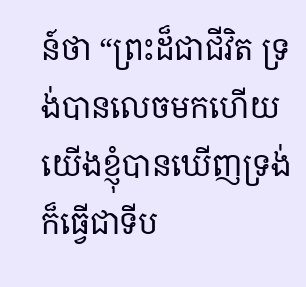ន៍ថា “ព្រះដ៏ជាជីវិត ទ្រង់បានលេចមកហើយ យើងខ្ញុំបានឃើញទ្រង់ ក៏ធ្វើជាទីប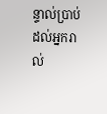ន្ទាល់ប្រាប់ដល់អ្នករាល់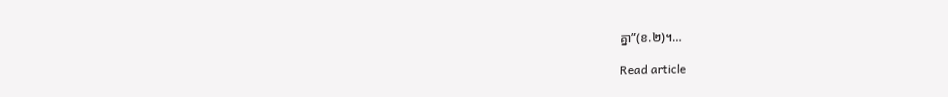គ្នា”(ខ.២)។…

Read article